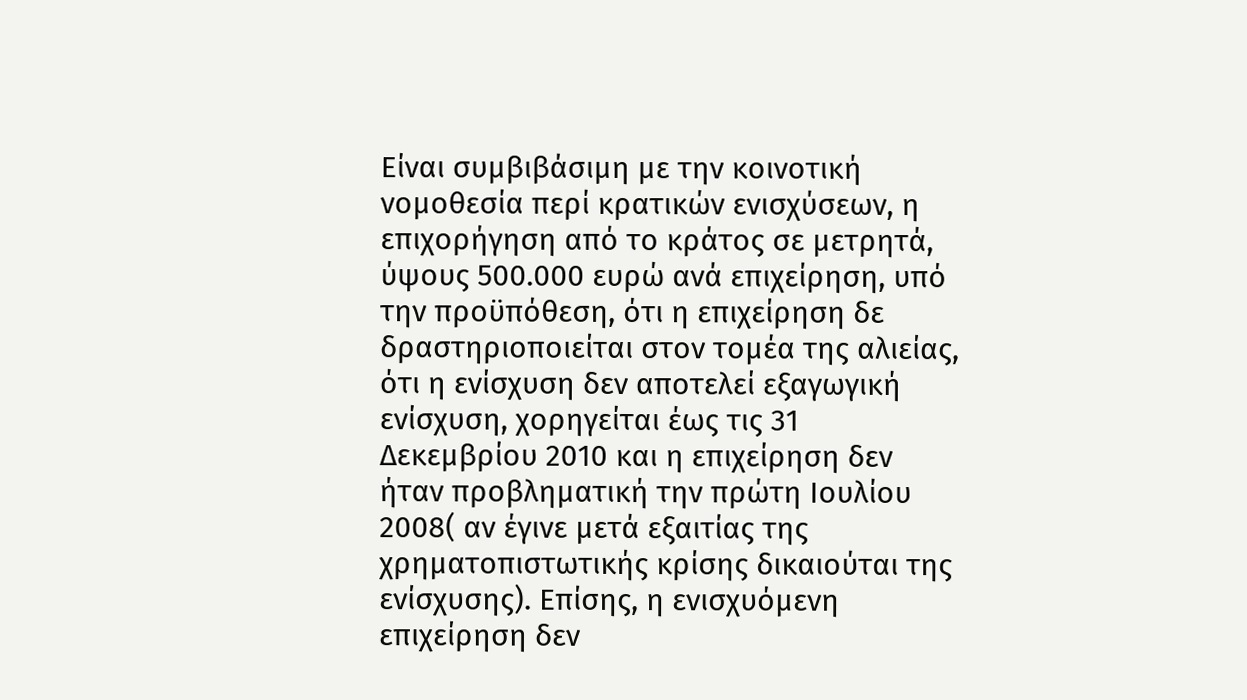Είναι συμβιβάσιμη με την κοινοτική νομοθεσία περί κρατικών ενισχύσεων, η επιχορήγηση από το κράτος σε μετρητά, ύψους 500.000 ευρώ ανά επιχείρηση, υπό την προϋπόθεση, ότι η επιχείρηση δε δραστηριοποιείται στον τομέα της αλιείας, ότι η ενίσχυση δεν αποτελεί εξαγωγική ενίσχυση, χορηγείται έως τις 31 Δεκεμβρίου 2010 και η επιχείρηση δεν ήταν προβληματική την πρώτη Ιουλίου 2008( αν έγινε μετά εξαιτίας της χρηματοπιστωτικής κρίσης δικαιούται της ενίσχυσης). Επίσης, η ενισχυόμενη επιχείρηση δεν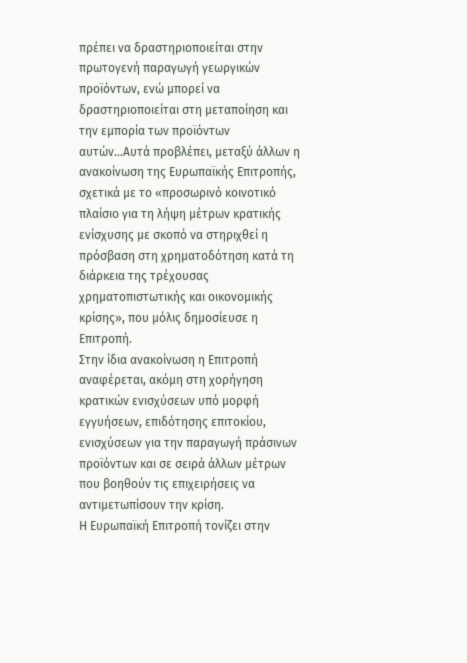πρέπει να δραστηριοποιείται στην πρωτογενή παραγωγή γεωργικών προϊόντων, ενώ μπορεί να δραστηριοποιείται στη μεταποίηση και την εμπορία των προϊόντων αυτών...Αυτά προβλέπει, μεταξύ άλλων η ανακοίνωση της Ευρωπαϊκής Επιτροπής, σχετικά με το «προσωρινό κοινοτικό πλαίσιο για τη λήψη μέτρων κρατικής ενίσχυσης με σκοπό να στηριχθεί η πρόσβαση στη χρηματοδότηση κατά τη διάρκεια της τρέχουσας χρηματοπιστωτικής και οικονομικής κρίσης», που μόλις δημοσίευσε η Επιτροπή.
Στην ίδια ανακοίνωση η Επιτροπή αναφέρεται, ακόμη στη χορήγηση κρατικών ενισχύσεων υπό μορφή εγγυήσεων, επιδότησης επιτοκίου, ενισχύσεων για την παραγωγή πράσινων προϊόντων και σε σειρά άλλων μέτρων που βοηθούν τις επιχειρήσεις να αντιμετωπίσουν την κρίση.
Η Ευρωπαϊκή Επιτροπή τονίζει στην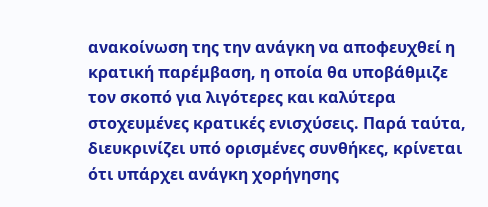ανακοίνωση της την ανάγκη να αποφευχθεί η κρατική παρέμβαση, η οποία θα υποβάθμιζε τον σκοπό για λιγότερες και καλύτερα στοχευμένες κρατικές ενισχύσεις. Παρά ταύτα, διευκρινίζει υπό ορισμένες συνθήκες, κρίνεται ότι υπάρχει ανάγκη χορήγησης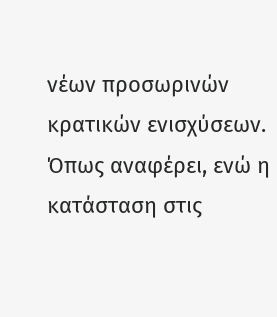νέων προσωρινών κρατικών ενισχύσεων.
Όπως αναφέρει, ενώ η κατάσταση στις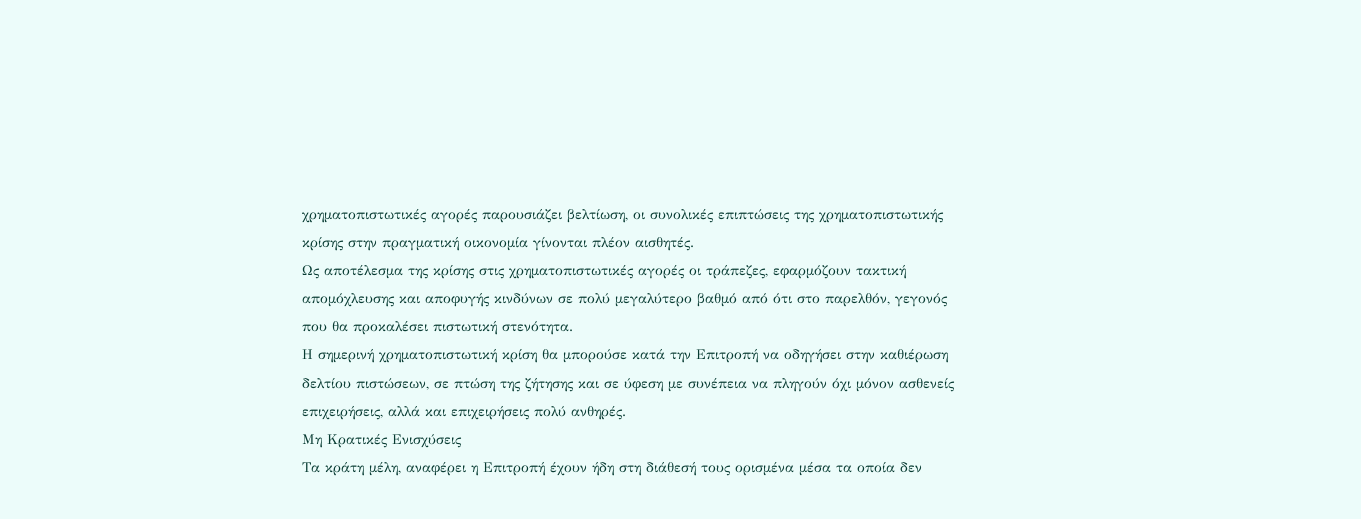χρηματοπιστωτικές αγορές παρουσιάζει βελτίωση, οι συνολικές επιπτώσεις της χρηματοπιστωτικής κρίσης στην πραγματική οικονομία γίνονται πλέον αισθητές.
Ως αποτέλεσμα της κρίσης στις χρηματοπιστωτικές αγορές οι τράπεζες, εφαρμόζουν τακτική απομόχλευσης και αποφυγής κινδύνων σε πολύ μεγαλύτερο βαθμό από ότι στο παρελθόν, γεγονός που θα προκαλέσει πιστωτική στενότητα.
Η σημερινή χρηματοπιστωτική κρίση θα μπορούσε κατά την Επιτροπή να οδηγήσει στην καθιέρωση δελτίου πιστώσεων, σε πτώση της ζήτησης και σε ύφεση με συνέπεια να πληγούν όχι μόνον ασθενείς επιχειρήσεις, αλλά και επιχειρήσεις πολύ ανθηρές.
Μη Κρατικές Ενισχύσεις
Τα κράτη μέλη, αναφέρει η Επιτροπή έχουν ήδη στη διάθεσή τους ορισμένα μέσα τα οποία δεν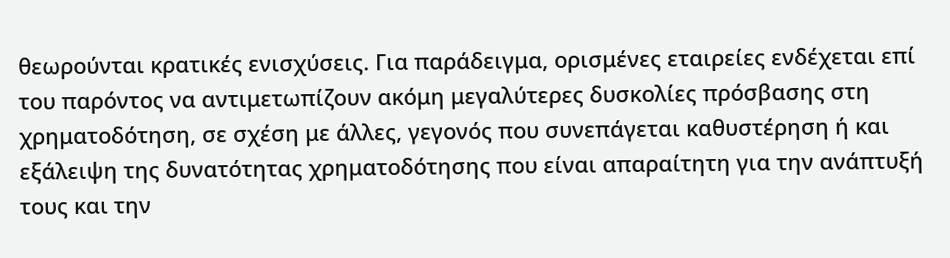θεωρούνται κρατικές ενισχύσεις. Για παράδειγμα, ορισμένες εταιρείες ενδέχεται επί του παρόντος να αντιμετωπίζουν ακόμη μεγαλύτερες δυσκολίες πρόσβασης στη χρηματοδότηση, σε σχέση με άλλες, γεγονός που συνεπάγεται καθυστέρηση ή και εξάλειψη της δυνατότητας χρηματοδότησης που είναι απαραίτητη για την ανάπτυξή τους και την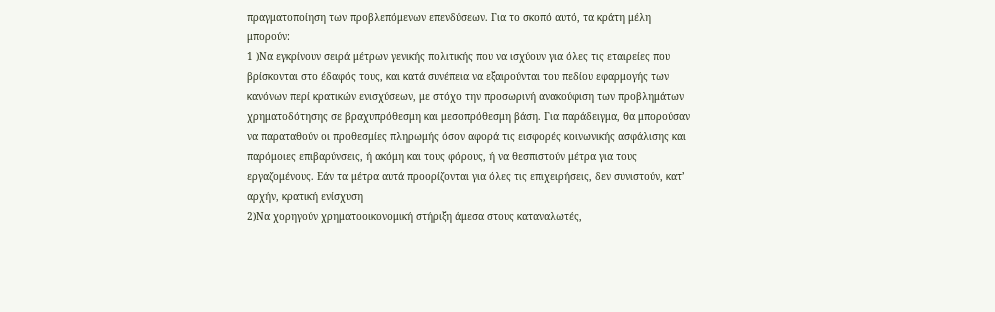πραγματοποίηση των προβλεπόμενων επενδύσεων. Για το σκοπό αυτό, τα κράτη μέλη μπορούν:
1 )Να εγκρίνουν σειρά μέτρων γενικής πολιτικής που να ισχύουν για όλες τις εταιρείες που βρίσκονται στο έδαφός τους, και κατά συνέπεια να εξαιρούνται του πεδίου εφαρμογής των κανόνων περί κρατικών ενισχύσεων, με στόχο την προσωρινή ανακούφιση των προβλημάτων χρηματοδότησης σε βραχυπρόθεσμη και μεσοπρόθεσμη βάση. Για παράδειγμα, θα μπορούσαν να παραταθούν οι προθεσμίες πληρωμής όσον αφορά τις εισφορές κοινωνικής ασφάλισης και παρόμοιες επιβαρύνσεις, ή ακόμη και τους φόρους, ή να θεσπιστούν μέτρα για τους εργαζομένους. Εάν τα μέτρα αυτά προορίζονται για όλες τις επιχειρήσεις, δεν συνιστούν, κατ’ αρχήν, κρατική ενίσχυση
2)Να χορηγούν χρηματοοικονομική στήριξη άμεσα στους καταναλωτές,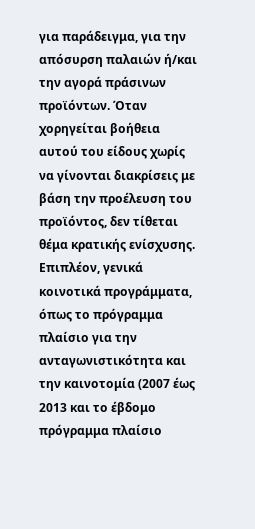για παράδειγμα, για την απόσυρση παλαιών ή/και την αγορά πράσινων προϊόντων. Όταν χορηγείται βοήθεια αυτού του είδους χωρίς να γίνονται διακρίσεις με βάση την προέλευση του προϊόντος, δεν τίθεται θέμα κρατικής ενίσχυσης.
Επιπλέον, γενικά κοινοτικά προγράμματα, όπως το πρόγραμμα πλαίσιο για την ανταγωνιστικότητα και την καινοτομία (2007 έως 2013 και το έβδομο πρόγραμμα πλαίσιο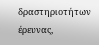δραστηριοτήτων έρευνας,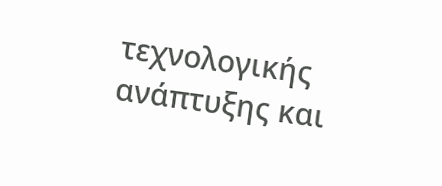τεχνολογικής ανάπτυξης και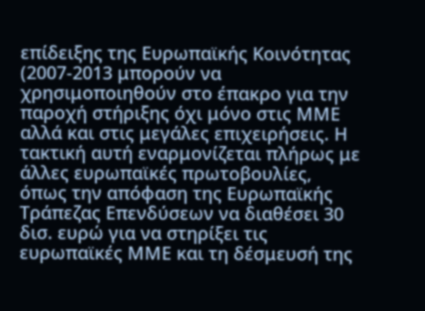επίδειξης της Ευρωπαϊκής Κοινότητας (2007-2013 μπορούν να χρησιμοποιηθούν στο έπακρο για την παροχή στήριξης όχι μόνο στις ΜΜΕ αλλά και στις μεγάλες επιχειρήσεις. Η τακτική αυτή εναρμονίζεται πλήρως με άλλες ευρωπαϊκές πρωτοβουλίες, όπως την απόφαση της Ευρωπαϊκής Τράπεζας Επενδύσεων να διαθέσει 30 δισ. ευρώ για να στηρίξει τις ευρωπαϊκές ΜΜΕ και τη δέσμευσή της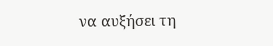να αυξήσει τη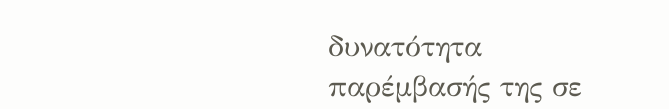δυνατότητα παρέμβασής της σε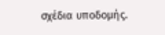σχέδια υποδομής.